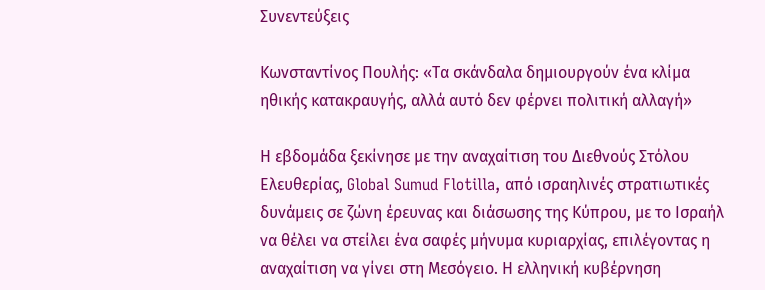Συνεντεύξεις

Κωνσταντίνος Πουλής: «Τα σκάνδαλα δημιουργούν ένα κλίμα ηθικής κατακραυγής, αλλά αυτό δεν φέρνει πολιτική αλλαγή»

Η εβδομάδα ξεκίνησε με την αναχαίτιση του Διεθνούς Στόλου Ελευθερίας, Global Sumud Flotilla, από ισραηλινές στρατιωτικές δυνάμεις σε ζώνη έρευνας και διάσωσης της Κύπρου, με το Ισραήλ να θέλει να στείλει ένα σαφές μήνυμα κυριαρχίας, επιλέγοντας η αναχαίτιση να γίνει στη Μεσόγειο. Η ελληνική κυβέρνηση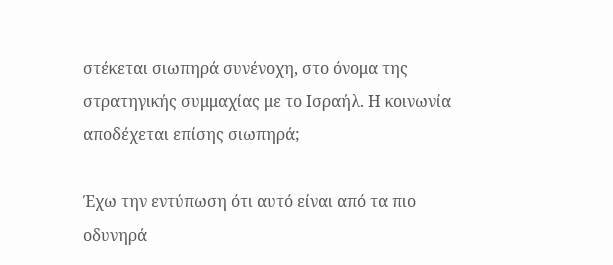στέκεται σιωπηρά συνένοχη, στο όνομα της στρατηγικής συμμαχίας με το Ισραήλ. Η κοινωνία αποδέχεται επίσης σιωπηρά;

Έχω την εντύπωση ότι αυτό είναι από τα πιο οδυνηρά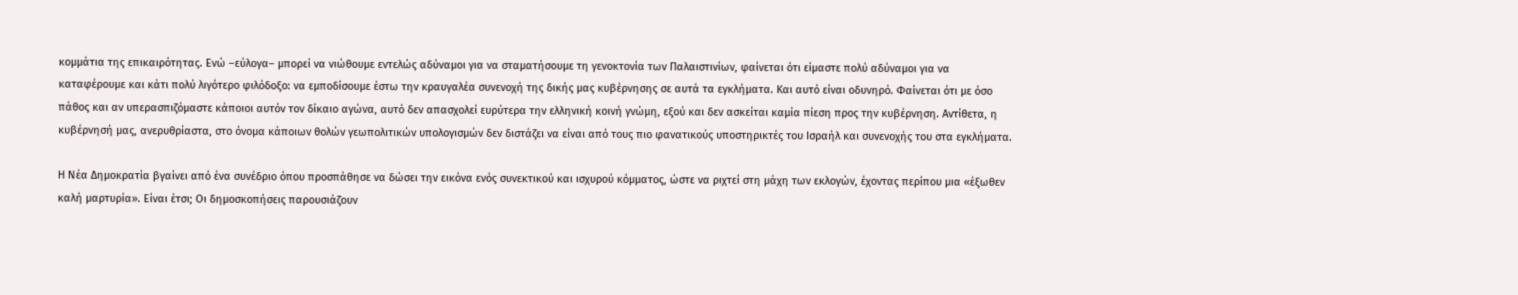κομμάτια της επικαιρότητας. Ενώ –εύλογα– μπορεί να νιώθουμε εντελώς αδύναμοι για να σταματήσουμε τη γενοκτονία των Παλαιστινίων, φαίνεται ότι είμαστε πολύ αδύναμοι για να καταφέρουμε και κάτι πολύ λιγότερο φιλόδοξο: να εμποδίσουμε έστω την κραυγαλέα συνενοχή της δικής μας κυβέρνησης σε αυτά τα εγκλήματα. Και αυτό είναι οδυνηρό. Φαίνεται ότι με όσο πάθος και αν υπερασπιζόμαστε κάποιοι αυτόν τον δίκαιο αγώνα, αυτό δεν απασχολεί ευρύτερα την ελληνική κοινή γνώμη, εξού και δεν ασκείται καμία πίεση προς την κυβέρνηση. Αντίθετα, η κυβέρνησή μας, ανερυθρίαστα, στο όνομα κάποιων θολών γεωπολιτικών υπολογισμών δεν διστάζει να είναι από τους πιο φανατικούς υποστηρικτές του Ισραήλ και συνενοχής του στα εγκλήματα.

Η Νέα Δημοκρατία βγαίνει από ένα συνέδριο όπου προσπάθησε να δώσει την εικόνα ενός συνεκτικού και ισχυρού κόμματος, ώστε να ριχτεί στη μάχη των εκλογών, έχοντας περίπου μια «έξωθεν καλή μαρτυρία». Είναι έτσι; Οι δημοσκοπήσεις παρουσιάζουν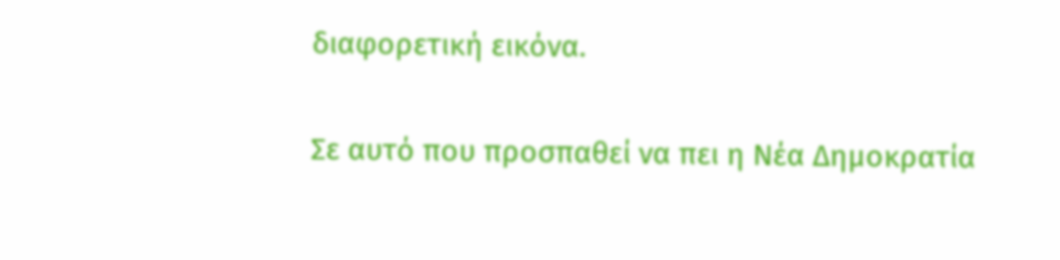διαφορετική εικόνα.

Σε αυτό που προσπαθεί να πει η Νέα Δημοκρατία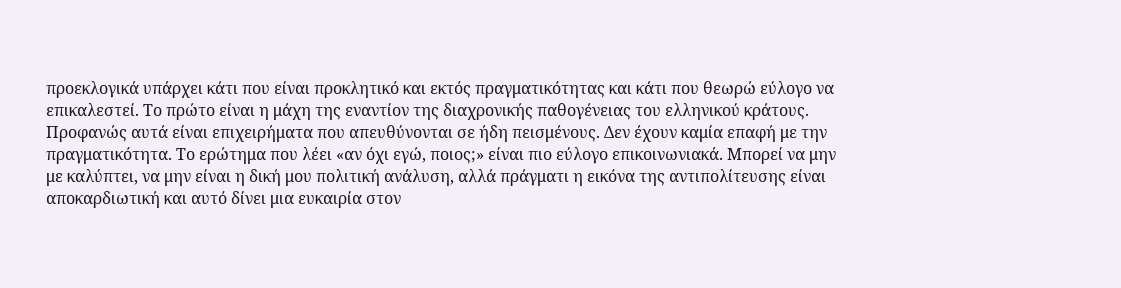προεκλογικά υπάρχει κάτι που είναι προκλητικό και εκτός πραγματικότητας και κάτι που θεωρώ εύλογο να επικαλεστεί. Το πρώτο είναι η μάχη της εναντίον της διαχρονικής παθογένειας του ελληνικού κράτους. Προφανώς αυτά είναι επιχειρήματα που απευθύνονται σε ήδη πεισμένους. Δεν έχουν καμία επαφή με την πραγματικότητα. Το ερώτημα που λέει «αν όχι εγώ, ποιος;» είναι πιο εύλογο επικοινωνιακά. Μπορεί να μην με καλύπτει, να μην είναι η δική μου πολιτική ανάλυση, αλλά πράγματι η εικόνα της αντιπολίτευσης είναι αποκαρδιωτική και αυτό δίνει μια ευκαιρία στον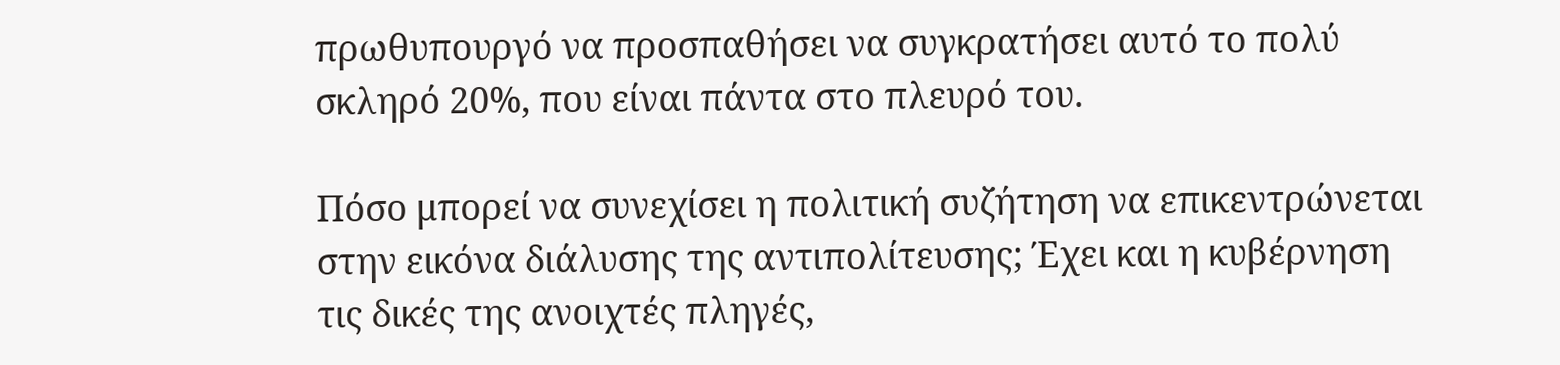πρωθυπουργό να προσπαθήσει να συγκρατήσει αυτό το πολύ σκληρό 20%, που είναι πάντα στο πλευρό του.

Πόσο μπορεί να συνεχίσει η πολιτική συζήτηση να επικεντρώνεται στην εικόνα διάλυσης της αντιπολίτευσης; Έχει και η κυβέρνηση τις δικές της ανοιχτές πληγές,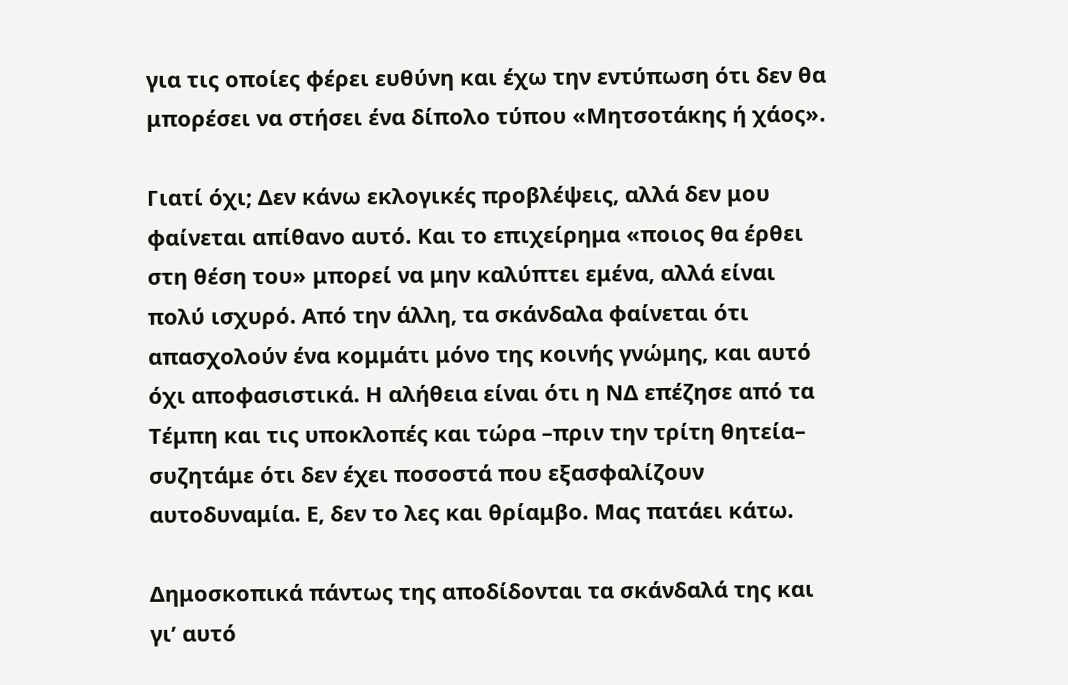για τις οποίες φέρει ευθύνη και έχω την εντύπωση ότι δεν θα μπορέσει να στήσει ένα δίπολο τύπου «Μητσοτάκης ή χάος».

Γιατί όχι; Δεν κάνω εκλογικές προβλέψεις, αλλά δεν μου φαίνεται απίθανο αυτό. Και το επιχείρημα «ποιος θα έρθει στη θέση του» μπορεί να μην καλύπτει εμένα, αλλά είναι πολύ ισχυρό. Από την άλλη, τα σκάνδαλα φαίνεται ότι απασχολούν ένα κομμάτι μόνο της κοινής γνώμης, και αυτό όχι αποφασιστικά. Η αλήθεια είναι ότι η ΝΔ επέζησε από τα Τέμπη και τις υποκλοπές και τώρα –πριν την τρίτη θητεία– συζητάμε ότι δεν έχει ποσοστά που εξασφαλίζουν αυτοδυναμία. Ε, δεν το λες και θρίαμβο. Μας πατάει κάτω.

Δημοσκοπικά πάντως της αποδίδονται τα σκάνδαλά της και γι’ αυτό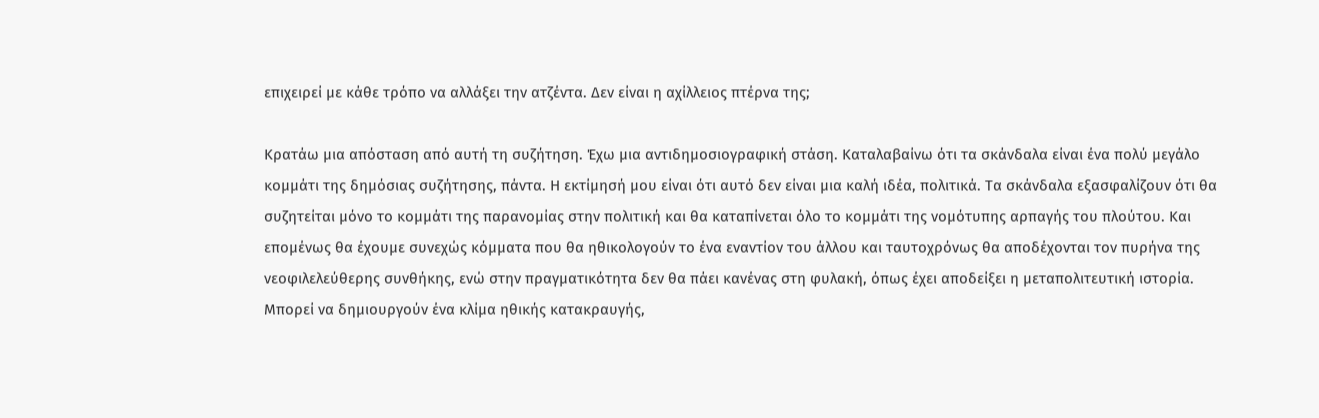επιχειρεί με κάθε τρόπο να αλλάξει την ατζέντα. Δεν είναι η αχίλλειος πτέρνα της;

Κρατάω μια απόσταση από αυτή τη συζήτηση. Έχω μια αντιδημοσιογραφική στάση. Καταλαβαίνω ότι τα σκάνδαλα είναι ένα πολύ μεγάλο κομμάτι της δημόσιας συζήτησης, πάντα. Η εκτίμησή μου είναι ότι αυτό δεν είναι μια καλή ιδέα, πολιτικά. Τα σκάνδαλα εξασφαλίζουν ότι θα συζητείται μόνο το κομμάτι της παρανομίας στην πολιτική και θα καταπίνεται όλο το κομμάτι της νομότυπης αρπαγής του πλούτου. Και επομένως θα έχουμε συνεχώς κόμματα που θα ηθικολογούν το ένα εναντίον του άλλου και ταυτοχρόνως θα αποδέχονται τον πυρήνα της νεοφιλελεύθερης συνθήκης, ενώ στην πραγματικότητα δεν θα πάει κανένας στη φυλακή, όπως έχει αποδείξει η μεταπολιτευτική ιστορία. Μπορεί να δημιουργούν ένα κλίμα ηθικής κατακραυγής,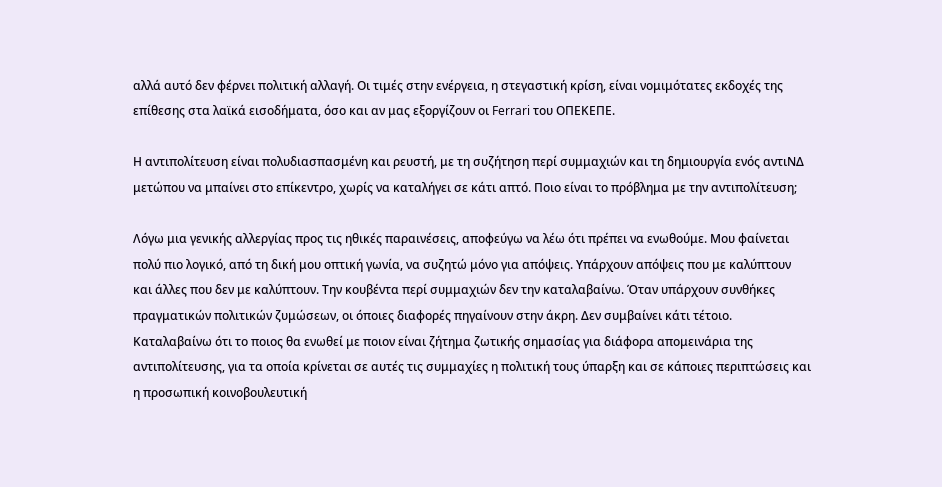αλλά αυτό δεν φέρνει πολιτική αλλαγή. Οι τιμές στην ενέργεια, η στεγαστική κρίση, είναι νομιμότατες εκδοχές της επίθεσης στα λαϊκά εισοδήματα, όσο και αν μας εξοργίζουν οι Ferrari του ΟΠΕΚΕΠΕ.

Η αντιπολίτευση είναι πολυδιασπασμένη και ρευστή, με τη συζήτηση περί συμμαχιών και τη δημιουργία ενός αντιΝΔ μετώπου να μπαίνει στο επίκεντρο, χωρίς να καταλήγει σε κάτι απτό. Ποιο είναι το πρόβλημα με την αντιπολίτευση;

Λόγω μια γενικής αλλεργίας προς τις ηθικές παραινέσεις, αποφεύγω να λέω ότι πρέπει να ενωθούμε. Μου φαίνεται πολύ πιο λογικό, από τη δική μου οπτική γωνία, να συζητώ μόνο για απόψεις. Υπάρχουν απόψεις που με καλύπτουν και άλλες που δεν με καλύπτουν. Την κουβέντα περί συμμαχιών δεν την καταλαβαίνω. Όταν υπάρχουν συνθήκες πραγματικών πολιτικών ζυμώσεων, οι όποιες διαφορές πηγαίνουν στην άκρη. Δεν συμβαίνει κάτι τέτοιο. Καταλαβαίνω ότι το ποιος θα ενωθεί με ποιον είναι ζήτημα ζωτικής σημασίας για διάφορα απομεινάρια της αντιπολίτευσης, για τα οποία κρίνεται σε αυτές τις συμμαχίες η πολιτική τους ύπαρξη και σε κάποιες περιπτώσεις και η προσωπική κοινοβουλευτική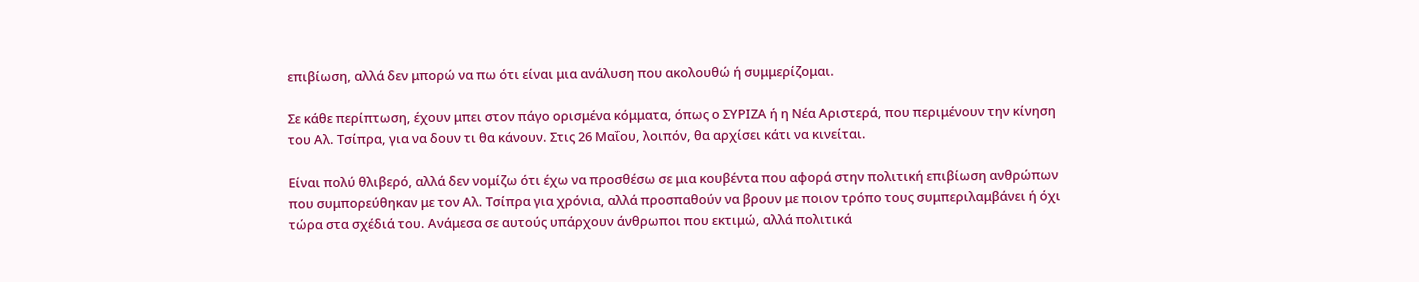επιβίωση, αλλά δεν μπορώ να πω ότι είναι μια ανάλυση που ακολουθώ ή συμμερίζομαι.

Σε κάθε περίπτωση, έχουν μπει στον πάγο ορισμένα κόμματα, όπως ο ΣΥΡΙΖΑ ή η Νέα Αριστερά, που περιμένουν την κίνηση του Αλ. Τσίπρα, για να δουν τι θα κάνουν. Στις 26 Μαΐου, λοιπόν, θα αρχίσει κάτι να κινείται.

Είναι πολύ θλιβερό, αλλά δεν νομίζω ότι έχω να προσθέσω σε μια κουβέντα που αφορά στην πολιτική επιβίωση ανθρώπων που συμπορεύθηκαν με τον Αλ. Τσίπρα για χρόνια, αλλά προσπαθούν να βρουν με ποιον τρόπο τους συμπεριλαμβάνει ή όχι τώρα στα σχέδιά του. Ανάμεσα σε αυτούς υπάρχουν άνθρωποι που εκτιμώ, αλλά πολιτικά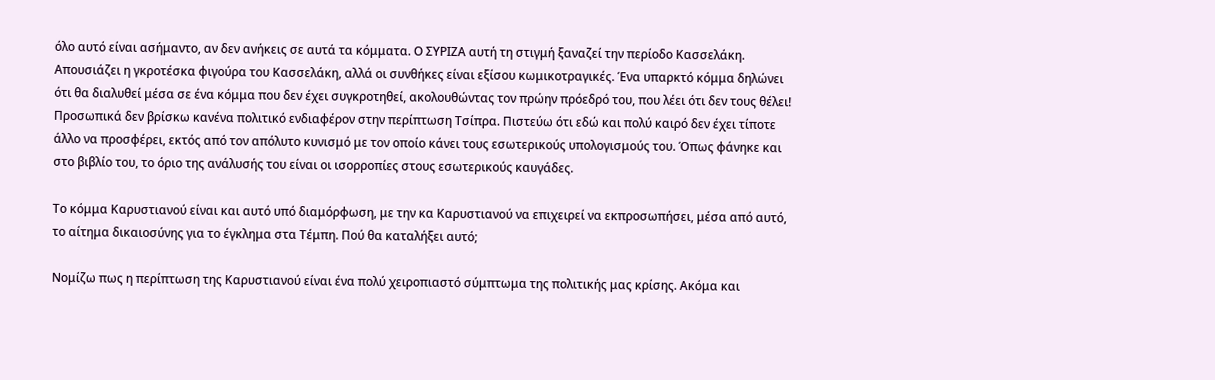όλο αυτό είναι ασήμαντο, αν δεν ανήκεις σε αυτά τα κόμματα. Ο ΣΥΡΙΖΑ αυτή τη στιγμή ξαναζεί την περίοδο Κασσελάκη. Απουσιάζει η γκροτέσκα φιγούρα του Κασσελάκη, αλλά οι συνθήκες είναι εξίσου κωμικοτραγικές. Ένα υπαρκτό κόμμα δηλώνει ότι θα διαλυθεί μέσα σε ένα κόμμα που δεν έχει συγκροτηθεί, ακολουθώντας τον πρώην πρόεδρό του, που λέει ότι δεν τους θέλει! Προσωπικά δεν βρίσκω κανένα πολιτικό ενδιαφέρον στην περίπτωση Τσίπρα. Πιστεύω ότι εδώ και πολύ καιρό δεν έχει τίποτε άλλο να προσφέρει, εκτός από τον απόλυτο κυνισμό με τον οποίο κάνει τους εσωτερικούς υπολογισμούς του. Όπως φάνηκε και στο βιβλίο του, το όριο της ανάλυσής του είναι οι ισορροπίες στους εσωτερικούς καυγάδες.

Το κόμμα Καρυστιανού είναι και αυτό υπό διαμόρφωση, με την κα Καρυστιανού να επιχειρεί να εκπροσωπήσει, μέσα από αυτό, το αίτημα δικαιοσύνης για το έγκλημα στα Τέμπη. Πού θα καταλήξει αυτό;

Νομίζω πως η περίπτωση της Καρυστιανού είναι ένα πολύ χειροπιαστό σύμπτωμα της πολιτικής μας κρίσης. Ακόμα και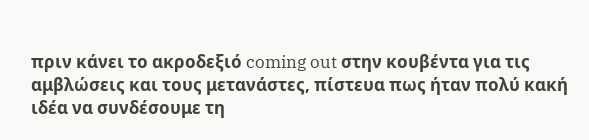πριν κάνει το ακροδεξιό coming out στην κουβέντα για τις αμβλώσεις και τους μετανάστες, πίστευα πως ήταν πολύ κακή ιδέα να συνδέσουμε τη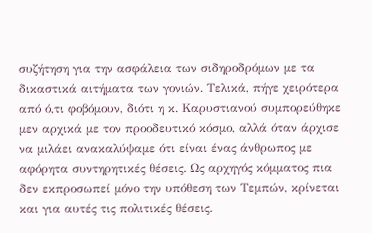συζήτηση για την ασφάλεια των σιδηροδρόμων με τα δικαστικά αιτήματα των γονιών. Τελικά, πήγε χειρότερα από ό,τι φοβόμουν, διότι η κ. Καρυστιανού συμπορεύθηκε μεν αρχικά με τον προοδευτικό κόσμο, αλλά όταν άρχισε να μιλάει ανακαλύψαμε ότι είναι ένας άνθρωπος με αφόρητα συντηρητικές θέσεις. Ως αρχηγός κόμματος πια δεν εκπροσωπεί μόνο την υπόθεση των Τεμπών, κρίνεται και για αυτές τις πολιτικές θέσεις.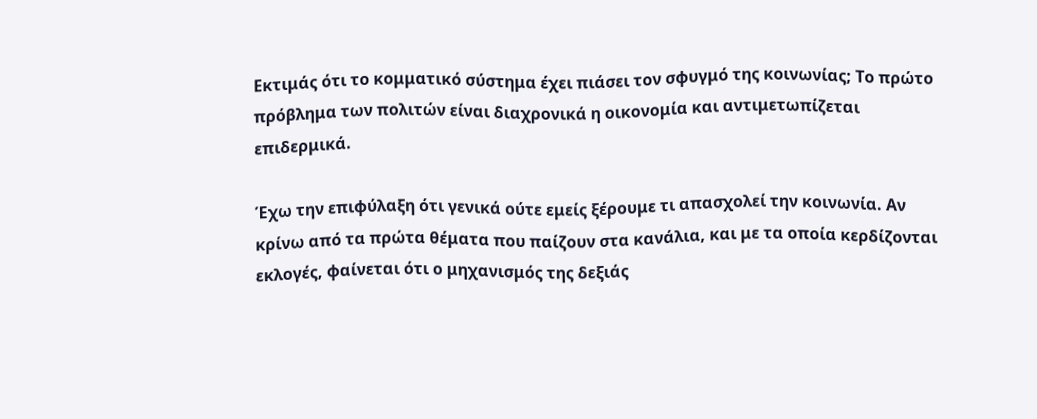Εκτιμάς ότι το κομματικό σύστημα έχει πιάσει τον σφυγμό της κοινωνίας; Το πρώτο πρόβλημα των πολιτών είναι διαχρονικά η οικονομία και αντιμετωπίζεται επιδερμικά.

Έχω την επιφύλαξη ότι γενικά ούτε εμείς ξέρουμε τι απασχολεί την κοινωνία. Αν κρίνω από τα πρώτα θέματα που παίζουν στα κανάλια, και με τα οποία κερδίζονται εκλογές, φαίνεται ότι ο μηχανισμός της δεξιάς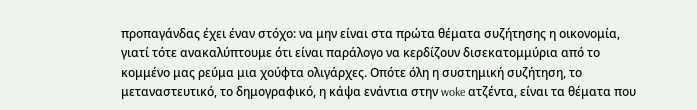προπαγάνδας έχει έναν στόχο: να μην είναι στα πρώτα θέματα συζήτησης η οικονομία, γιατί τότε ανακαλύπτουμε ότι είναι παράλογο να κερδίζουν δισεκατομμύρια από το κομμένο μας ρεύμα μια χούφτα ολιγάρχες. Οπότε όλη η συστημική συζήτηση, το μεταναστευτικό, το δημογραφικό, η κάψα ενάντια στην woke ατζέντα, είναι τα θέματα που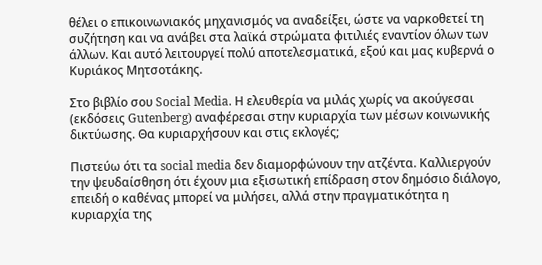θέλει ο επικοινωνιακός μηχανισμός να αναδείξει, ώστε να ναρκοθετεί τη συζήτηση και να ανάβει στα λαϊκά στρώματα φιτιλιές εναντίον όλων των άλλων. Και αυτό λειτουργεί πολύ αποτελεσματικά, εξού και μας κυβερνά ο Κυριάκος Μητσοτάκης.

Στο βιβλίο σου Social Media. Η ελευθερία να μιλάς χωρίς να ακούγεσαι (εκδόσεις Gutenberg) αναφέρεσαι στην κυριαρχία των μέσων κοινωνικής δικτύωσης. Θα κυριαρχήσουν και στις εκλογές;

Πιστεύω ότι τα social media δεν διαμορφώνουν την ατζέντα. Καλλιεργούν την ψευδαίσθηση ότι έχουν μια εξισωτική επίδραση στον δημόσιο διάλογο, επειδή ο καθένας μπορεί να μιλήσει, αλλά στην πραγματικότητα η κυριαρχία της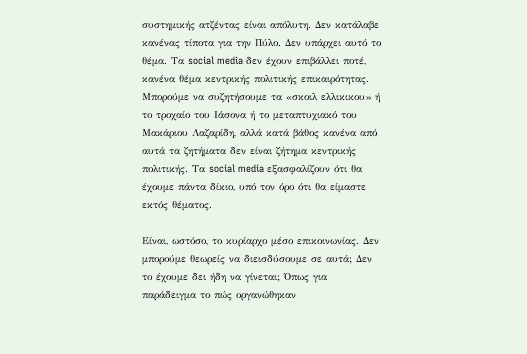συστημικής ατζέντας είναι απόλυτη. Δεν κατάλαβε κανένας τίποτα για την Πύλο. Δεν υπάρχει αυτό το θέμα. Τα social media δεν έχουν επιβάλλει ποτέ, κανένα θέμα κεντρικής πολιτικής επικαιρότητας. Μπορούμε να συζητήσουμε τα «σκοιλ ελλικικου» ή το τροχαίο του Ιάσονα ή το μεταπτυχιακό του Μακάριου Λαζαρίδη, αλλά κατά βάθος κανένα από αυτά τα ζητήματα δεν είναι ζήτημα κεντρικής πολιτικής. Τα social media εξασφαλίζουν ότι θα έχουμε πάντα δίκιο, υπό τον όρο ότι θα είμαστε εκτός θέματος.

Είναι, ωστόσο, το κυρίαρχο μέσο επικοινωνίας. Δεν μπορούμε θεωρείς να διεισδύσουμε σε αυτά; Δεν το έχουμε δει ήδη να γίνεται; Όπως για παράδειγμα το πώς οργανώθηκαν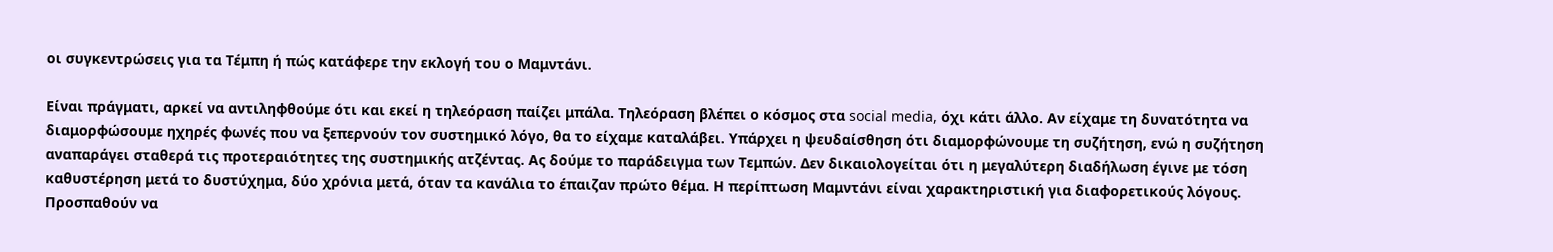οι συγκεντρώσεις για τα Τέμπη ή πώς κατάφερε την εκλογή του ο Μαμντάνι.

Είναι πράγματι, αρκεί να αντιληφθούμε ότι και εκεί η τηλεόραση παίζει μπάλα. Τηλεόραση βλέπει ο κόσμος στα social media, όχι κάτι άλλο. Αν είχαμε τη δυνατότητα να διαμορφώσουμε ηχηρές φωνές που να ξεπερνούν τον συστημικό λόγο, θα το είχαμε καταλάβει. Υπάρχει η ψευδαίσθηση ότι διαμορφώνουμε τη συζήτηση, ενώ η συζήτηση αναπαράγει σταθερά τις προτεραιότητες της συστημικής ατζέντας. Ας δούμε το παράδειγμα των Τεμπών. Δεν δικαιολογείται ότι η μεγαλύτερη διαδήλωση έγινε με τόση καθυστέρηση μετά το δυστύχημα, δύο χρόνια μετά, όταν τα κανάλια το έπαιζαν πρώτο θέμα. Η περίπτωση Μαμντάνι είναι χαρακτηριστική για διαφορετικούς λόγους. Προσπαθούν να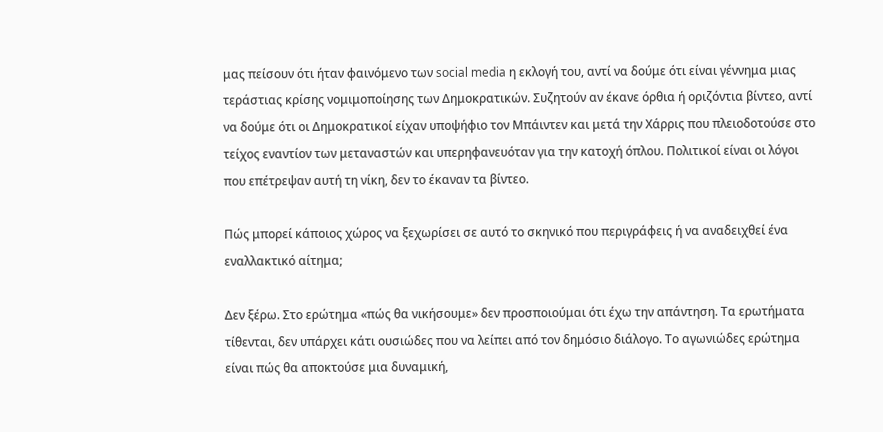μας πείσουν ότι ήταν φαινόμενο των social media η εκλογή του, αντί να δούμε ότι είναι γέννημα μιας τεράστιας κρίσης νομιμοποίησης των Δημοκρατικών. Συζητούν αν έκανε όρθια ή οριζόντια βίντεο, αντί να δούμε ότι οι Δημοκρατικοί είχαν υποψήφιο τον Μπάιντεν και μετά την Χάρρις που πλειοδοτούσε στο τείχος εναντίον των μεταναστών και υπερηφανευόταν για την κατοχή όπλου. Πολιτικοί είναι οι λόγοι που επέτρεψαν αυτή τη νίκη, δεν το έκαναν τα βίντεο.

Πώς μπορεί κάποιος χώρος να ξεχωρίσει σε αυτό το σκηνικό που περιγράφεις ή να αναδειχθεί ένα εναλλακτικό αίτημα;

Δεν ξέρω. Στο ερώτημα «πώς θα νικήσουμε» δεν προσποιούμαι ότι έχω την απάντηση. Τα ερωτήματα τίθενται, δεν υπάρχει κάτι ουσιώδες που να λείπει από τον δημόσιο διάλογο. Το αγωνιώδες ερώτημα είναι πώς θα αποκτούσε μια δυναμική,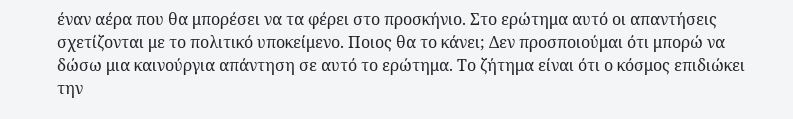έναν αέρα που θα μπορέσει να τα φέρει στο προσκήνιο. Στο ερώτημα αυτό οι απαντήσεις σχετίζονται με το πολιτικό υποκείμενο. Ποιος θα το κάνει; Δεν προσποιούμαι ότι μπορώ να δώσω μια καινούργια απάντηση σε αυτό το ερώτημα. Το ζήτημα είναι ότι ο κόσμος επιδιώκει την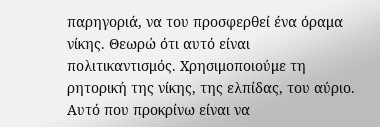παρηγοριά, να του προσφερθεί ένα όραμα νίκης. Θεωρώ ότι αυτό είναι πολιτικαντισμός. Χρησιμοποιούμε τη ρητορική της νίκης, της ελπίδας, του αύριο. Αυτό που προκρίνω είναι να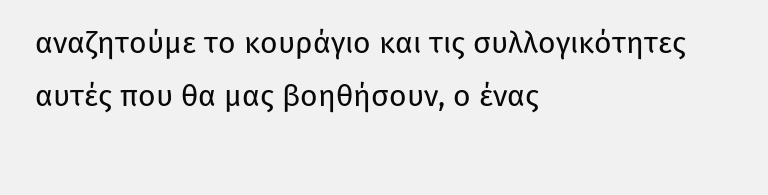αναζητούμε το κουράγιο και τις συλλογικότητες αυτές που θα μας βοηθήσουν, ο ένας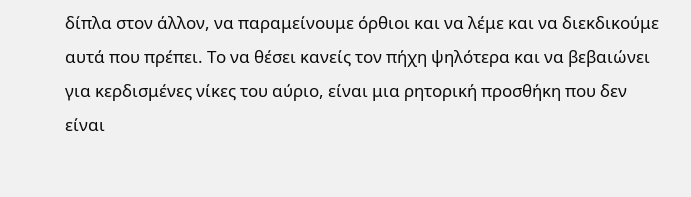δίπλα στον άλλον, να παραμείνουμε όρθιοι και να λέμε και να διεκδικούμε αυτά που πρέπει. Το να θέσει κανείς τον πήχη ψηλότερα και να βεβαιώνει για κερδισμένες νίκες του αύριο, είναι μια ρητορική προσθήκη που δεν είναι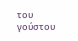του γούστου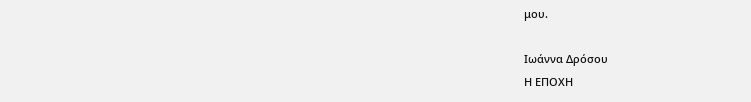μου.

Ιωάννα Δρόσου
Η ΕΠΟΧΗ